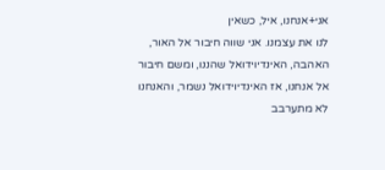אני+אנחנו, איל, כשאין
לנו את עצמנו. אני שווה חיבור אל האור, האהבה, האינדיוידואל שהננו, ומשם חיבור אל אנחנו, אז האינדיוידואל נשמר, והאנחנו לא מתערבב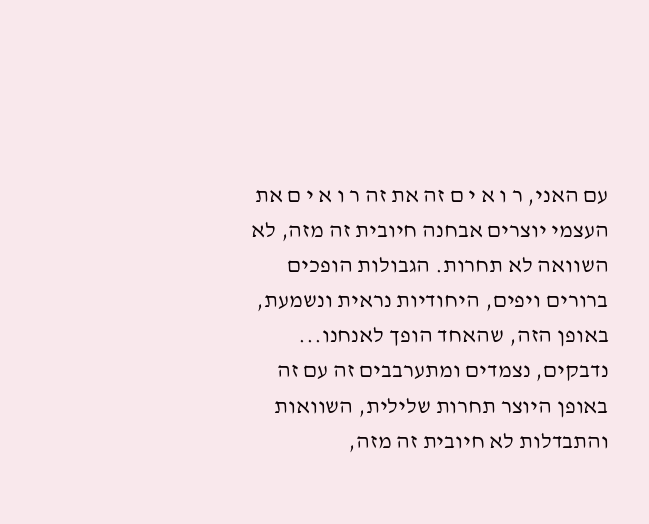עם האני, ר ו א י ם זה את זה ר ו א י ם את העצמי יוצרים אבחנה חיובית זה מזה, לא השוואה לא תחרות. הגבולות הופכים ברורים ויפים, היחודיות נראית ונשמעת, באופן הזה, שהאחד הופך לאנחנו... נדבקים, נצמדים ומתערבבים זה עם זה באופן היוצר תחרות שלילית, השוואות והתבדלות לא חיובית זה מזה,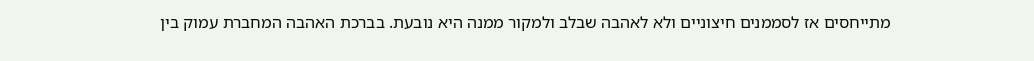מתייחסים אז לסממנים חיצוניים ולא לאהבה שבלב ולמקור ממנה היא נובעת. בברכת האהבה המחברת עמוק בין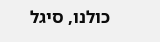כולנו, סיגל